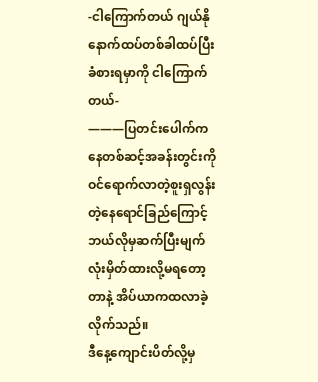-ငါကြောက်တယ် ဂျယ်နို နောက်ထပ်တစ်ခါထပ်ပြီးခံစားရမှာကို ငါကြောက်တယ်-
———ပြတင်းပေါက်ကနေတစ်ဆင့်အခန်းတွင်းကိုဝင်ရောက်လာတဲ့စူးရှလွန်းတဲ့နေရောင်ခြည်ကြောင့် ဘယ်လိုမှဆက်ပြီးမျက်လုံးမှိတ်ထားလို့မရတော့တာနဲ့ အိပ်ယာကထလာခဲ့လိုက်သည်။
ဒီနေ့ကျောင်းပိတ်လို့မှ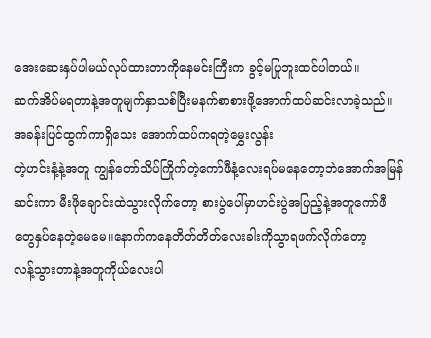အေးဆေးနှပ်ပါမယ်လုပ်ထားတာကိုနေမင်းကြီးက ခွင့်မပြုဘူးထင်ပါတယ်။
ဆက်အိပ်မရတာနဲ့အတူမျက်နှာသစ်ပြီးမနက်စာစားဖို့အောက်ထပ်ဆင်းလာခဲ့သည်။
အခန်းပြင်ထွက်ကာရှိသေး အောက်ထပ်ကရတဲ့မွှေးလွန်း
တဲ့ဟင်းနံ့နဲ့အတူ ကျွန်တော်သိပ်ကြိုက်တဲ့ကော်ဖီနံ့လေးရပ်မနေတော့ဘဲအောက်အမြန်ဆင်းကာ မီးဖိုချောင်းထဲသွားလိုက်တော့ စားပွဲပေါ်မှာဟင်းပွဲအပြည့်နဲ့အတူကော်ဖီ
တွေနှပ်နေတဲ့မေမေ။နောက်ကနေတိတ်တိတ်လေးခါးကိုသွာရဖက်လိုက်တော့
လန့်သွားတာနဲ့အတူကိုယ်လေးပါ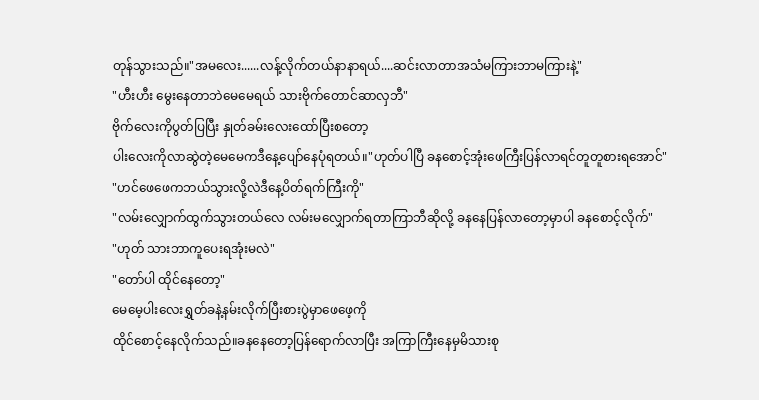တုန်သွားသည်။"အမလေး......လန့်လိုက်တယ်နာနာရယ်....ဆင်းလာတာအသံမကြားဘာမကြားနဲ့"
"ဟီးဟီး မွေးနေတာဘဲမေမေရယ် သားဗိုက်တောင်ဆာလှဘီ"
ဗိုက်လေးကိုပွတ်ပြပြီး နှုတ်ခမ်းလေးထော်ပြီးစတော့
ပါးလေးကိုလာဆွဲတဲ့မေမေကဒီနေ့ပျော်နေပုံရတယ်။"ဟုတ်ပါပြီ ခနစောင့်အုံးဖေကြီးပြန်လာရင်တူတူစားရအောင်"
"ဟင်ဖေဖေကဘယ်သွားလို့လဲဒီနေ့ပိတ်ရက်ကြီးကို"
"လမ်းလျှောက်ထွက်သွားတယ်လေ လမ်းမလျှောက်ရတာကြာဘီဆိုလို့ ခနနေပြန်လာတော့မှာပါ ခနစောင့်လိုက်"
"ဟုတ် သားဘာကူပေးရအုံးမလဲ"
"တော်ပါ ထိုင်နေတော့"
မေမေ့ပါးလေးရွှတ်ခနဲ့နမ်းလိုက်ပြီးစားပွဲမှာဖေဖေ့ကို
ထိုင်စောင့်နေလိုက်သည်။ခနနေတော့ပြန်ရောက်လာပြီး အကြာကြီးနေမှမိသားစု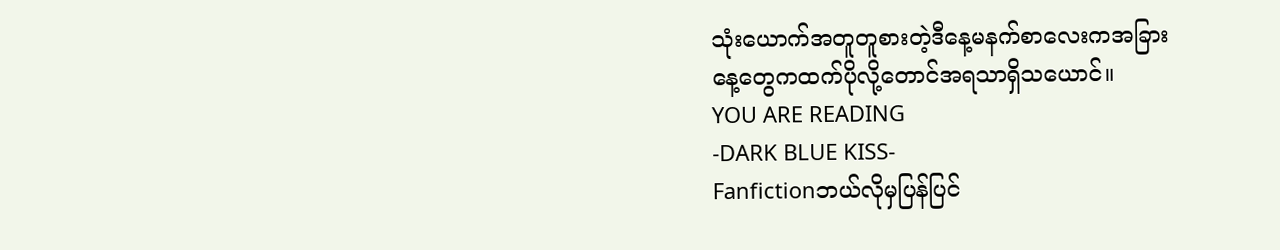သုံးယောက်အတူတူစားတဲ့ဒီနေ့မနက်စာလေးကအခြား
နေ့တွေကထက်ပိုလို့တောင်အရသာရှိသယောင်။
YOU ARE READING
-DARK BLUE KISS-
Fanfictionဘယ်လိုမှပြန်ပြင်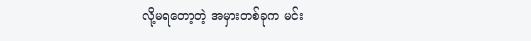လို့မရတော့တဲ့ အမှားတစ်ခုက မင်း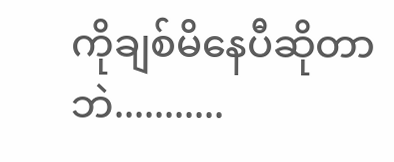ကိုချစ်မိနေပီဆိုတာဘဲ...........